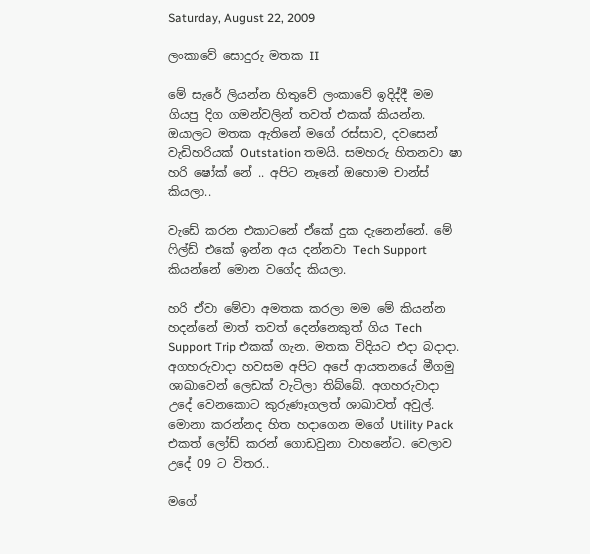Saturday, August 22, 2009

ලංකාවේ සොදුරු මතක II

මේ සැරේ ලියන්න හිතුවේ ලංකාවේ ඉදිද්දී මම ගියපු දිග ගමන්වලින් තවත් එකක් කියන්න. ඔයාලට මතක ඇතිනේ මගේ රස්සාව, දවසෙන් වැඩිහරියක් Outstation තමයි. සමහරු හිතනවා ෂා හරි ෂෝක් නේ .. අපිට නෑනේ ඔහොම චාන්ස් කියලා..

වැඩේ කරන එකාටනේ ඒකේ දුක දැනෙන්නේ. මේ ෆිල්ඩ් එකේ ඉන්න අය දන්නවා Tech Support කියන්නේ මොන වගේද කියලා.

හරි ඒවා මේවා අමතක කරලා මම මේ කියන්න හදන්නේ මාත් තවත් දෙන්නෙකුත් ගිය Tech Support Trip එකක් ගැන. මතක විදියට එදා බදාදා. අගහරුවාදා හවසම අපිට අපේ ආයතනයේ මීගමු ශාඛාවෙන් ලෙඩක් වැටිලා තිබ්බේ. අගහරුවාදා උදේ වෙනකොට කුරුණෑගලත් ශාඛාවත් අවුල්. මොනා කරන්නද හිත හදාගෙන මගේ Utility Pack එකත් ලෝඩ් කරන් ගොඩවුනා වාහනේට. වෙලාව උදේ 09 ට විතර..

මගේ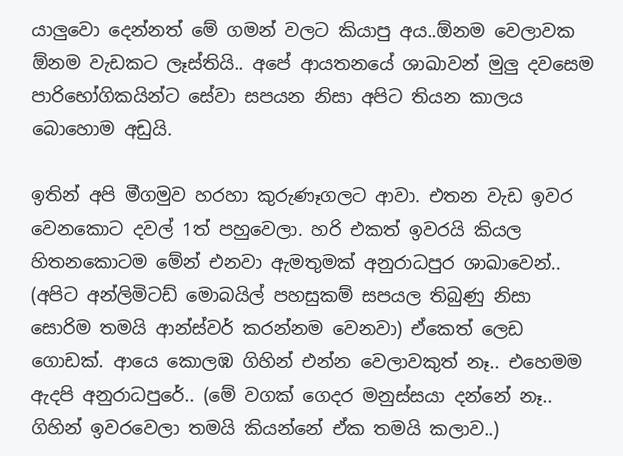යාලුවො දෙන්නත් මේ ගමන් වලට කියාපු අය..ඕනම වෙලාවක ඕනම වැඩකට ලෑස්තියි.. අපේ ආයතනයේ ශාඛාවන් මුලු දවසෙම පාරිභෝගිකයින්ට සේවා සපයන නිසා අපිට තියන කාලය බොහොම අඩුයි.

ඉතින් අපි මීගමුව හරහා කුරුණෑගලට ආවා. එතන වැඩ ඉවර වෙනකොට දවල් 1ත් පහුවෙලා. හරි එකත් ඉවරයි කියල හිතනකොටම මේන් එනවා ඇමතුමක් අනුරාධපුර ශාඛාවෙන්.. (අපිට අන්ලිමිටඩ් මොබයිල් පහසුකම් සපයල තිබුණු නිසා සොරිම තමයි ආන්ස්වර් කරන්නම වෙනවා) ඒකෙත් ලෙඩ ගොඩක්. ආයෙ කොලඹ ගිහින් එන්න වෙලාවකුත් නෑ.. එහෙමම ඇදපි අනුරාධපුරේ.. (මේ වගක් ගෙදර මනුස්සයා දන්නේ නෑ.. ගිහින් ඉවරවෙලා තමයි කියන්නේ ඒක තමයි කලාව..)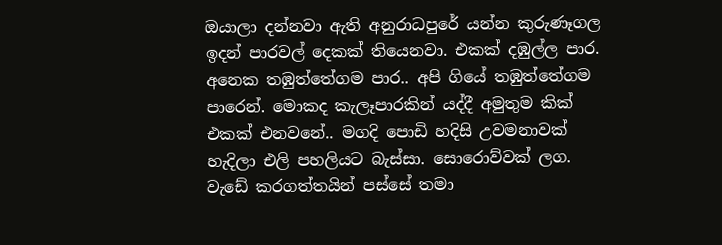ඔයාලා දන්නවා ඇති අනුරාධපුරේ යන්න කුරුණෑගල ඉදන් පාරවල් දෙකක් තියෙනවා. එකක් දඹුල්ල පාර. අනෙක තඹුත්තේගම පාර.. අපි ගියේ තඹුත්තේගම පාරෙන්. මොකද කැලෑපාරකින් යද්දී අමුතුම කික් එකක් එනවනේ.. මගදි පොඩි හදිසි උවමනාවක් හැදිලා එලි පහලියට බැස්සා. සොරොව්වක් ලග. වැඩේ කරගත්තයින් පස්සේ තමා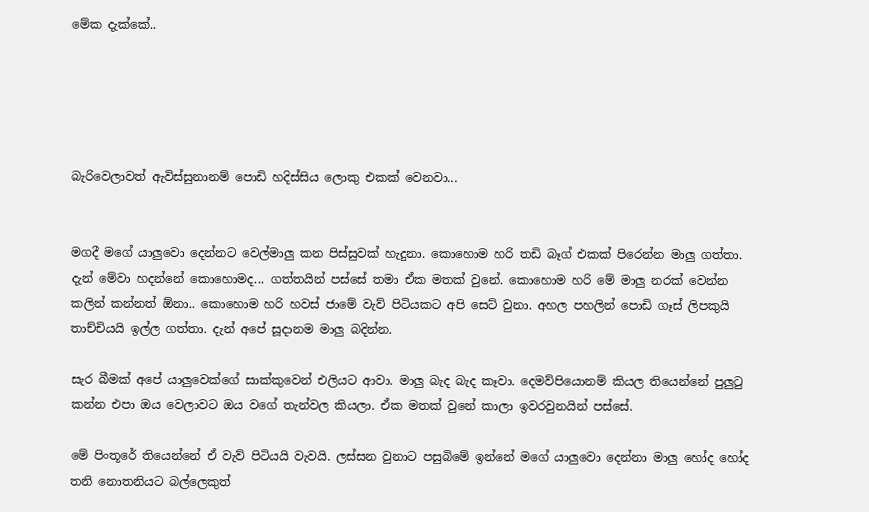මේක දැක්කේ..





බැරිවෙලාවත් ඇවිස්සුනානම් පොඩි හදිස්සිය ලොකු එකක් වෙනවා...


මගදී මගේ යාලුවො දෙන්නට වෙල්මාලු කන පිස්සුවක් හැදුනා. කොහොම හරි තඩි බෑග් එකක් පිරෙන්න මාලු ගත්තා. දැන් මේවා හදන්නේ කොහොමද... ගත්තයින් පස්සේ තමා ඒක මතක් වුනේ. කොහොම හරි මේ මාලු නරක් වෙන්න කලින් කන්නත් ඕනා.. කොහොම හරි හවස් ජාමේ වැව් පිටියකට අපි සෙට් වුනා. අහල පහලින් පොඩි ගෑස් ලිපකුයි තාච්චියයි ඉල්ල ගත්තා. දැන් අපේ සූදානම මාලු බදින්න.

සැර බීමක් අපේ යාලුවෙක්ගේ සාක්කුවෙන් එලියට ආවා. මාලු බැද බැද කෑවා. දෙමව්පියොනම් කියල තියෙන්නේ පුලුටු කන්න එපා ඔය වෙලාවට ඔය වගේ තැන්වල කියලා. ඒක මතක් වුනේ කාලා ඉවරවුනයින් පස්සේ.

මේ පිංතූරේ තියෙන්නේ ඒ වැව් පිටියයි වැවයි. ලස්සන වුනාට පසුබිමේ ඉන්නේ මගේ යාලුවො දෙන්නා මාලු හෝද හෝද තනි නොතනියට බල්ලෙකුත්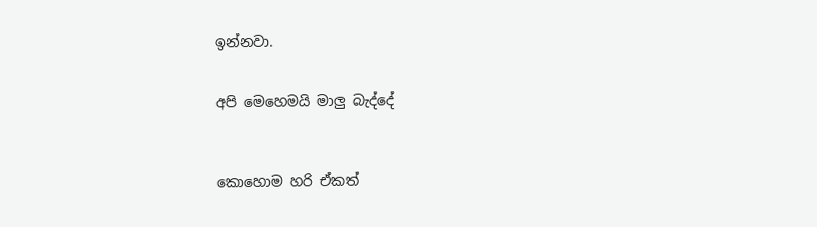ඉන්නවා.


අපි මෙහෙමයි මාලු බැද්දේ



කොහොම හරි ඒකත්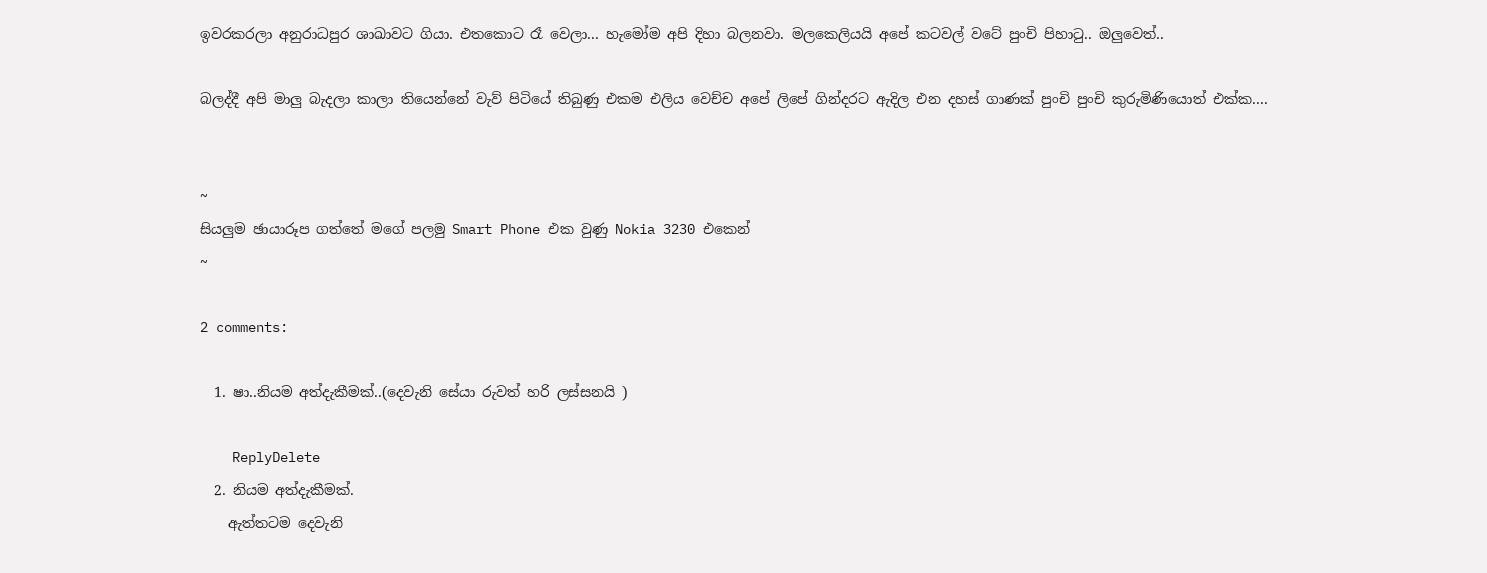ඉවරකරලා අනුරාධපුර ශාඛාවට ගියා. එතකොට රෑ වෙලා... හැමෝම අපි දිහා බලනවා. මලකෙලියයි අපේ කටවල් වටේ පුංචි පිහාටු.. ඔලුවෙත්..

බලද්දී අපි මාලු බැදලා කාලා තියෙන්නේ වැව් පිටියේ තිබුණු එකම එලිය වෙච්ච අපේ ලිපේ ගින්දරට ඇදිල එන දහස් ගාණක් පුංචි පුංචි කුරුමිණියොත් එක්ක....


~
සියලුම ඡායාරූප ගත්තේ මගේ පලමු Smart Phone එක වුණු Nokia 3230 එකෙන්
~

2 comments:

  1. ෂා..නියම අත්දැකීමක්..(දෙවැනි සේයා රුවත් හරි ලස්සනයි )

    ReplyDelete
  2. නියම අත්දැකීමක්.
    ඇත්තටම දෙවැනි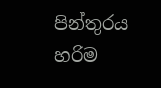පින්තුරය හරිම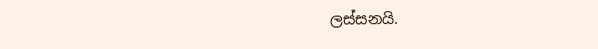ලස්සනයි.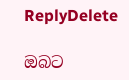ReplyDelete

ඔබට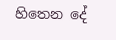හිතෙන දේ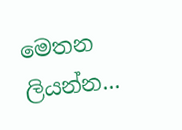මෙතන ලියන්න...